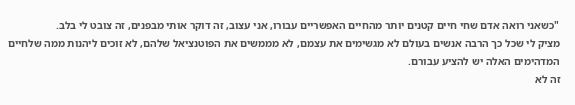"כשאני רואה אדם שחי חיים קטנים יותר מהחיים האפשריים עבורו, אני עצוב, זה דוקר אותי מבפנים, זה צובט לי בלב.
מציק לי שכל כך הרבה אנשים בעולם לא מגשימים את עצמם, לא מממשים את הפוטנציאל שלהם, לא זוכים ליהנות ממה שלחיים המדהימים האלה יש להציע עבורם.
זה לא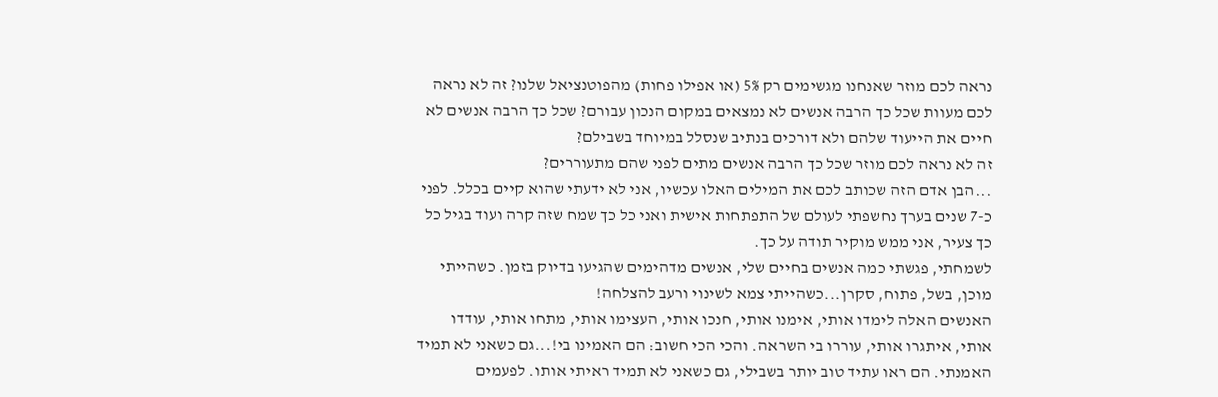נראה לכם מוזר שאנחנו מגשימים רק 5% (או אפילו פחות) מהפוטנציאל שלנו? זה לא נראה לכם מעוות שכל כך הרבה אנשים לא נמצאים במקום הנכון עבורם? שכל כך הרבה אנשים לא חיים את הייעוד שלהם ולא דורכים בנתיב שנסלל במיוחד בשבילם?
זה לא נראה לכם מוזר שכל כך הרבה אנשים מתים לפני שהם מתעוררים?
...הבן אדם הזה שכותב לכם את המילים האלו עכשיו, אני לא ידעתי שהוא קיים בכלל. לפני כ-7 שנים בערך נחשפתי לעולם של התפתחות אישית ואני כל כך שמח שזה קרה ועוד בגיל כל כך צעיר, אני ממש מוקיר תודה על כך.
לשמחתי, פגשתי כמה אנשים בחיים שלי, אנשים מדהימים שהגיעו בדיוק בזמן. כשהייתי מוכן, בשל, פתוח, סקרן...כשהייתי צמא לשינוי ורעב להצלחה!
האנשים האלה לימדו אותי, אימנו אותי, חנכו אותי, העצימו אותי, מתחו אותי, עודדו אותי, איתגרו אותי, עוררו בי השראה. והכי הכי חשוב: הם האמינו בי!...גם כשאני לא תמיד האמנתי. הם ראו עתיד טוב יותר בשבילי, גם כשאני לא תמיד ראיתי אותו. לפעמים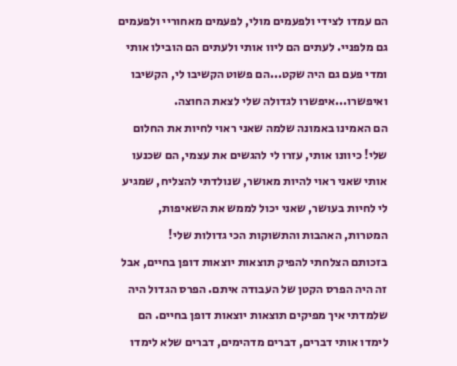הם עמדו לצידי ולפעמים מולי, לפעמים מאחוריי ולפעמים גם מלפניי. לעתים הם ליוו אותי ולעתים הם הובילו אותי ומדי פעם גם היה שקט...הם פשוט הקשיבו לי, הקשיבו ואיפשרו...איפשרו לגדולה שלי לצאת החוצה.
הם האמינו באמונה שלמה שאני ראוי לחיות את החלום שלי! כיוונו אותי, עזרו לי להגשים את עצמי, הם שכנעו אותי שאני ראוי להיות מאושר, שנולדתי להצליח, שמגיע לי לחיות בעושר, שאני יכול לממש את השאיפות, המטרות, האהבות והתשוקות הכי גדולות שלי!
בזכותם הצלחתי להפיק תוצאות יוצאות דופן בחיים, אבל זה היה הפרס הקטן של העבודה איתם. הפרס הגדול היה שלמדתי איך מפיקים תוצאות יוצאות דופן בחיים. הם לימדו אותי דברים, דברים מדהימים, דברים שלא לימדו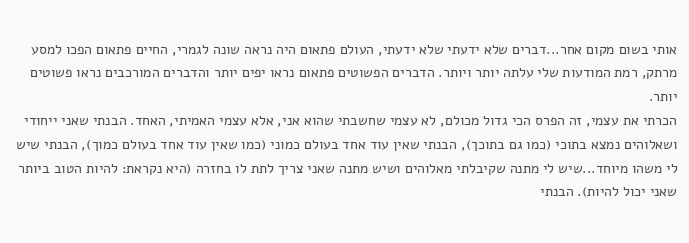אותי בשום מקום אחר...דברים שלא ידעתי שלא ידעתי, העולם פתאום היה נראה שונה לגמרי, החיים פתאום הפכו למסע מרתק, רמת המודעות שלי עלתה יותר ויותר. הדברים הפשוטים פתאום נראו יפים יותר והדברים המורכבים נראו פשוטים יותר.
הכרתי את עצמי, זה הפרס הכי גדול מכולם, לא עצמי שחשבתי שהוא אני, אלא עצמי האמיתי, האחד. הבנתי שאני ייחודי ושאלוהים נמצא בתוכי (כמו גם בתוכך), הבנתי שאין עוד אחד בעולם כמוני (כמו שאין עוד אחד בעולם כמוך), הבנתי שיש לי משהו מיוחד...שיש לי מתנה שקיבלתי מאלוהים ושיש מתנה שאני צריך לתת לו בחזרה (היא נקראת: להיות הטוב ביותר שאני יכול להיות). הבנתי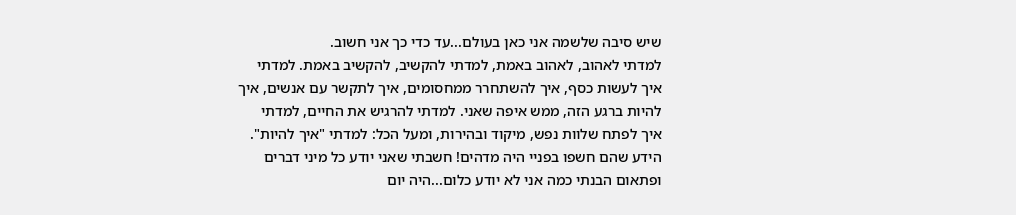שיש סיבה שלשמה אני כאן בעולם...עד כדי כך אני חשוב.
למדתי לאהוב, לאהוב באמת, למדתי להקשיב, להקשיב באמת. למדתי איך לעשות כסף, איך להשתחרר ממחסומים, איך לתקשר עם אנשים, איך להיות ברגע הזה, ממש איפה שאני. למדתי להרגיש את החיים, למדתי איך לפתח שלוות נפש, מיקוד ובהירות, ומעל הכל: למדתי "איך להיות".
הידע שהם חשפו בפניי היה מדהים! חשבתי שאני יודע כל מיני דברים ופתאום הבנתי כמה אני לא יודע כלום...היה יום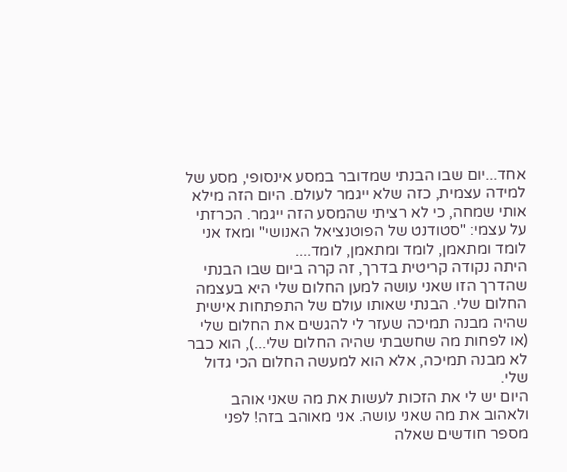אחד...יום שבו הבנתי שמדובר במסע אינסופי, מסע של למידה עצמית, כזה שלא ייגמר לעולם. היום הזה מילא אותי שמחה, כי לא רציתי שהמסע הזה ייגמר. הכרזתי על עצמי: "סטודנט של הפוטנציאל האנושי" ומאז אני לומד ומתאמן, לומד ומתאמן, לומד....
היתה נקודה קריטית בדרך, זה קרה ביום שבו הבנתי שהדרך הזו שאני עושה למען החלום שלי היא בעצמה החלום שלי. הבנתי שאותו עולם של התפתחות אישית שהיה מבנה תמיכה שעזר לי להגשים את החלום שלי (או לפחות מה שחשבתי שהיה החלום שלי...), הוא כבר לא מבנה תמיכה, אלא הוא למעשה החלום הכי גדול שלי.
היום יש לי את הזכות לעשות את מה שאני אוהב ולאהוב את מה שאני עושה. אני מאוהב בזה! לפני מספר חודשים שאלה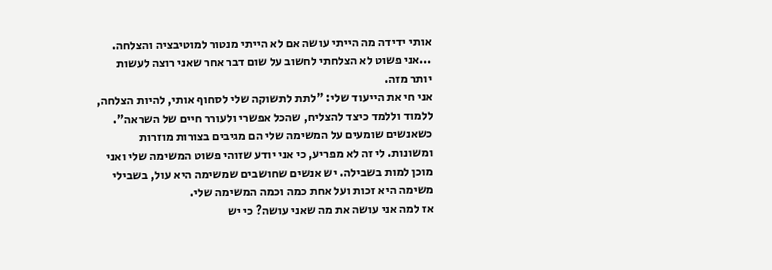אותי ידידה מה הייתי עושה אם לא הייתי מנטור למוטיבציה והצלחה. ...אני פשוט לא הצלחתי לחשוב על שום דבר אחר שאני רוצה לעשות יותר מזה.
אני חי את הייעוד שלי: "לתת לתשוקה שלי לסחוף אותי, להיות הצלחה, ללמוד וללמד כיצד להצליח, שהכל אפשרי ולעורר חיים של השראה".
כשאנשים שומעים על המשימה שלי הם מגיבים בצורות מוזרות ומשונות. לי זה לא מפריע, כי אני יודע שזוהי פשוט המשימה שלי ואני מוכן למות בשבילה. יש אנשים שחושבים שמשימה היא עול, בשבילי משימה היא זכות ועל אחת כמה וכמה המשימה שלי.
אז למה אני עושה את מה שאני עושה? כי יש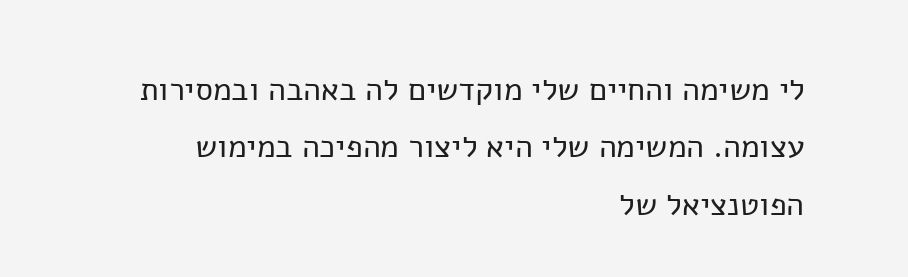לי משימה והחיים שלי מוקדשים לה באהבה ובמסירות עצומה. המשימה שלי היא ליצור מהפיכה במימוש הפוטנציאל של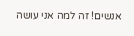אנשים! זה למה אני עושה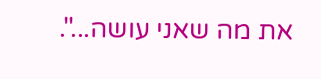את מה שאני עושה...".